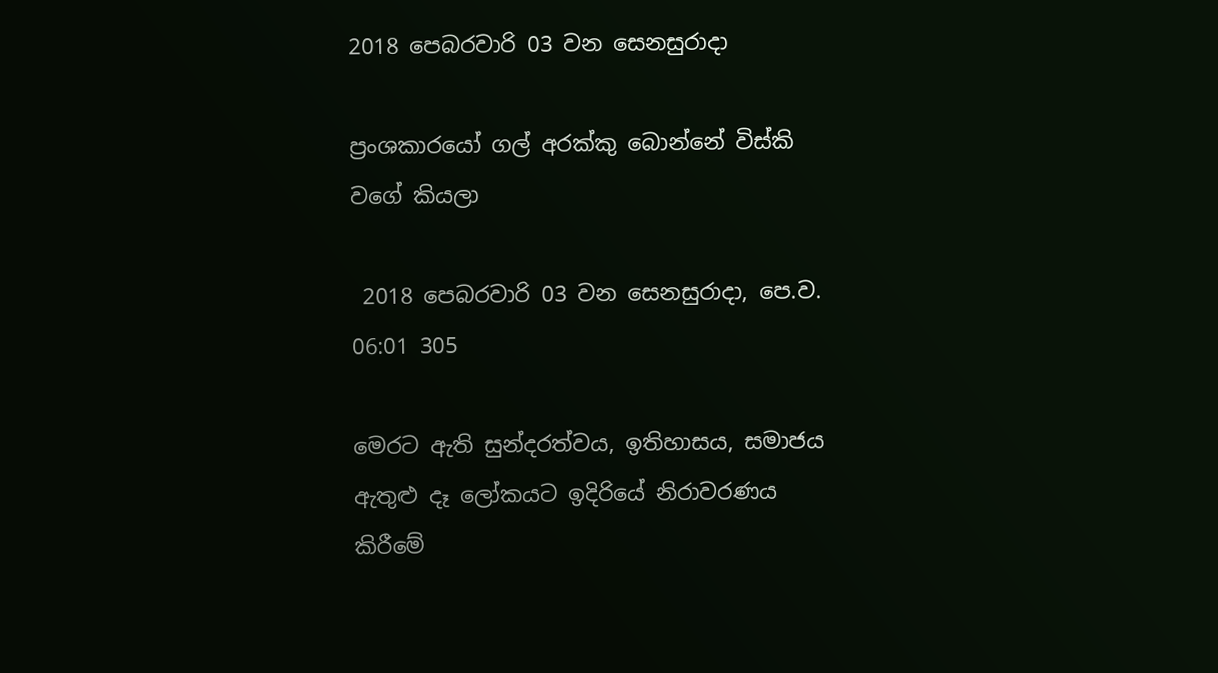2018 පෙබරවාරි 03 වන සෙනසුරාදා

ප්‍රංශකාරයෝ ගල් අරක්කු බොන්නේ විස්කි වගේ කියලා

 2018 පෙබරවාරි 03 වන සෙනසුරාදා, පෙ.ව. 06:01 305

මෙරට ඇති සුන්දරත්වය, ඉතිහාසය, සමාජය ඇතුළු දෑ ලෝකයට ඉදිරියේ නිරාවරණය කිරීමේ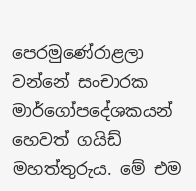පෙරමුණේරාළලා වන්නේ සංචාරක මාර්ගෝපදේශකයන් හෙවත් ගයිඩ් මහත්තුරුය. මේ එම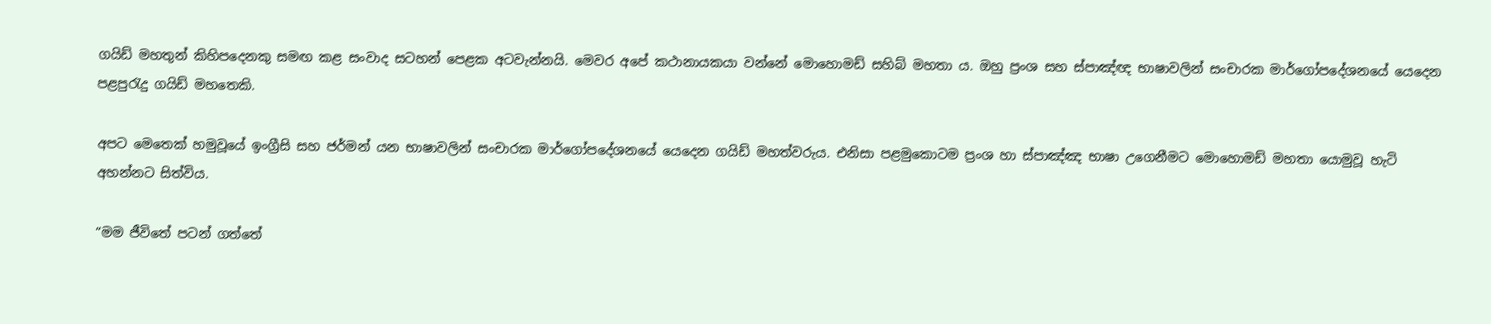ගයිඩ් මහතුන් කිහිපදෙනකු සමඟ කළ සංවාද සටහන් පෙළක අටවැන්නයි. මෙවර අපේ කථානායකයා වන්නේ මොහොමඩ් සහිබ් මහතා ය. ඔහු ප්‍රංශ සහ ස්පාඤ්ඥ භාෂාවලින් සංචාරක මාර්ගෝපදේශනයේ යෙදෙන පළපුරැදු ගයිඩ් මහතෙකි.

අපට මෙතෙක් හමුවූයේ ඉංග්‍රීසි සහ ජර්මන් යන භාෂාවලින් සංචාරක මාර්ගෝපදේශනයේ යෙදෙන ගයිඩ් මහත්වරුය. එනිසා පළමුකොටම ප්‍රංශ හා ස්පාඤ්ඤ භාෂා උගෙනීමට මොහොමඩ් මහතා යොමුවූ හැටි අහන්නට සිත්විය.

“මම ජීවිතේ පටන් ගත්තේ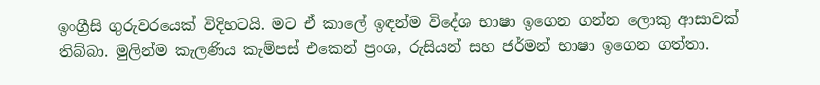ඉංග්‍රීසි ගුරුවරයෙක් විදිහටයි. මට ඒ කාලේ ඉඳන්ම විදේශ භාෂා ඉගෙන ගන්න ලොකු ආසාවක් තිබ්බා. මුලින්ම කැලණිය කැම්පස් එකෙන් ප්‍රංශ, රුසියන් සහ ජර්මන් භාෂා ඉගෙන ගත්තා.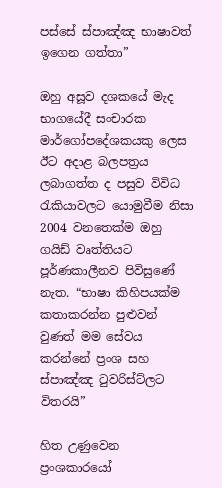පස්සේ ස්පාඤ්ඤ භාෂාවත් ඉගෙන ගත්තා”

ඔහු අසූව දශකයේ මැද භාගයේදී සංචාරක මාර්ගෝපදේශකයකු ලෙස ඊට අදාළ බලපත්‍රය ලබාගත්ත ද පසුව විවිධ රැකියාවලට යොමුවීම නිසා 2004 වනතෙක්ම ඔහු ගයිඩ් වෘත්තියට පූර්ණකාලීනව පිවිසුණේ නැත. “භාෂා කිහිපයක්ම කතාකරන්න පුළුවන් වුණත් මම සේවය කරන්නේ ප්‍රංශ සහ ස්පාඤ්ඤ ටුවරිස්ට්ලට විතරයි”

හිත උණුවෙන ප්‍රංශකාරයෝ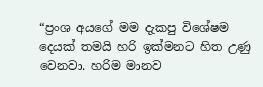“ප්‍රංශ අයගේ මම දැකපු විශේෂම දෙයක් තමයි හරි ඉක්මනට හිත උණු වෙනවා. හරිම මානව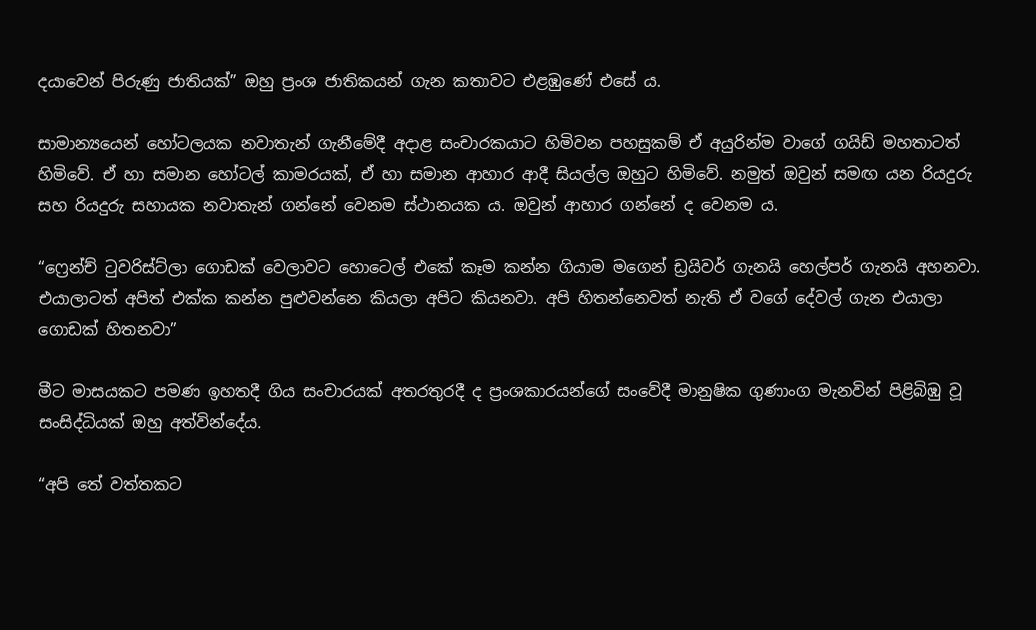දයාවෙන් පිරුණු ජාතියක්” ඔහු ප්‍රංශ ජාතිකයන් ගැන කතාවට එළඹුණේ එසේ ය.

සාමාන්‍යයෙන් හෝටලයක නවාතැන් ගැනීමේදී අදාළ සංචාරකයාට හිමිවන පහසුකම් ඒ අයුරින්ම වාගේ ගයිඩ් මහතාටත් හිමිවේ. ඒ හා සමාන හෝටල් කාමරයක්, ඒ හා සමාන ආහාර ආදී සියල්ල ඔහුට හිමිවේ. නමුත් ඔවුන් සමඟ යන රියදුරු සහ රියදුරු සහායක නවාතැන් ගන්නේ වෙනම ස්ථානයක ය. ඔවුන් ආහාර ගන්නේ ද වෙනම ය.

“ෆ්‍රෙන්ච් ටුවරිස්ට්ලා ගොඩක් වෙලාවට හොටෙල් එකේ කෑම කන්න ගියාම මගෙන් ඩ්‍රයිවර් ගැනයි හෙල්පර් ගැනයි අහනවා. එයාලාටත් අපිත් එක්ක කන්න පුළුවන්නෙ කියලා අපිට කියනවා. අපි හිතන්නෙවත් නැති ඒ වගේ දේවල් ගැන එයාලා ගොඩක් හිතනවා”

මීට මාසයකට පමණ ඉහතදී ගිය සංචාරයක් අතරතුරදී ද ප්‍රංශකාරයන්ගේ සංවේදී මානුෂික ගුණාංග මැනවින් පිළිබිඹු වූ සංසිද්ධියක් ඔහු අත්වින්දේය.

“අපි තේ වත්තකට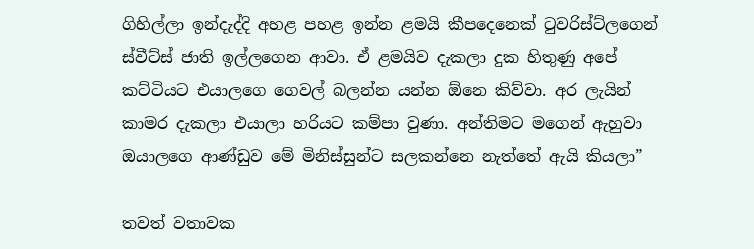ගිහිල්ලා ඉන්දැද්දි අහළ පහළ ඉන්න ළමයි කීපදෙනෙක් ටුවරිස්ට්ලගෙන් ස්වීට්ස් ජාති ඉල්ලගෙන ආවා. ඒ ළමයිව දැකලා දුක හිතුණු අපේ කට්ටියට එයාලගෙ ගෙවල් බලන්න යන්න ඕනෙ කිව්වා. අර ලැයින් කාමර දැකලා එයාලා හරියට කම්පා වුණා. අන්තිමට මගෙන් ඇහුවා ඔයාලගෙ ආණ්ඩුව මේ මිනිස්සුන්ට සලකන්නෙ නැත්තේ ඇයි කියලා”

තවත් වතාවක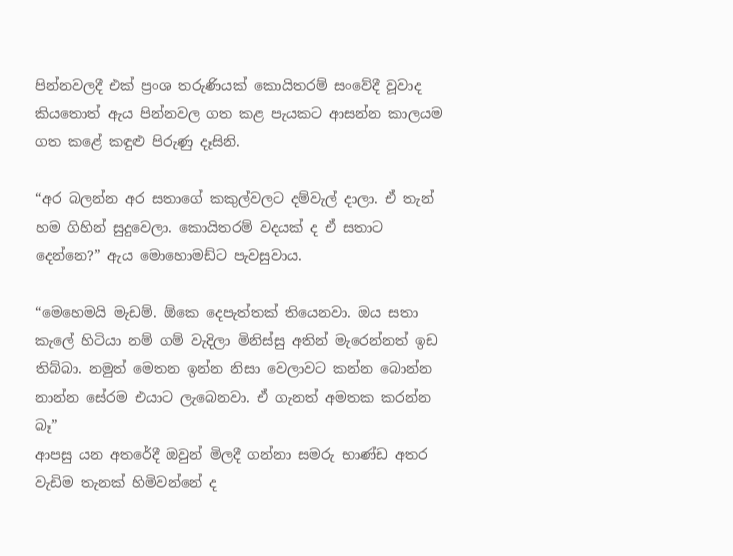පින්නවලදී එක් ප්‍රංශ තරුණියක් කොයිතරම් සංවේදී වූවාද කියතොත් ඇය පින්නවල ගත කළ පැයකට ආසන්න කාලයම ගත කළේ කඳුළු පිරුණු දෑසිනි.

“අර බලන්න අර සතාගේ කකුල්වලට දම්වැල් දාලා. ඒ තැන් හම ගිහින් සුදුවෙලා. කොයිතරම් වදයක් ද ඒ සතාට දෙන්නෙ?” ඇය මොහොමඩ්ට පැවසුවාය.

“මෙහෙමයි මැඩම්. ඕකෙ දෙපැත්තක් තියෙනවා. ඔය සතා කැලේ හිටියා නම් ගම් වැදිලා මිනිස්සු අතින් මැරෙන්නත් ඉඩ තිබ්බා. නමුත් මෙතන ඉන්න නිසා වෙලාවට කන්න බොන්න නාන්න සේරම එයාට ලැබෙනවා. ඒ ගැනත් අමතක කරන්න බෑ”
ආපසු යන අතරේදී ඔවුන් මිලදී ගන්නා සමරු භාණ්ඩ අතර වැඩිම තැනක් හිමිවන්නේ ද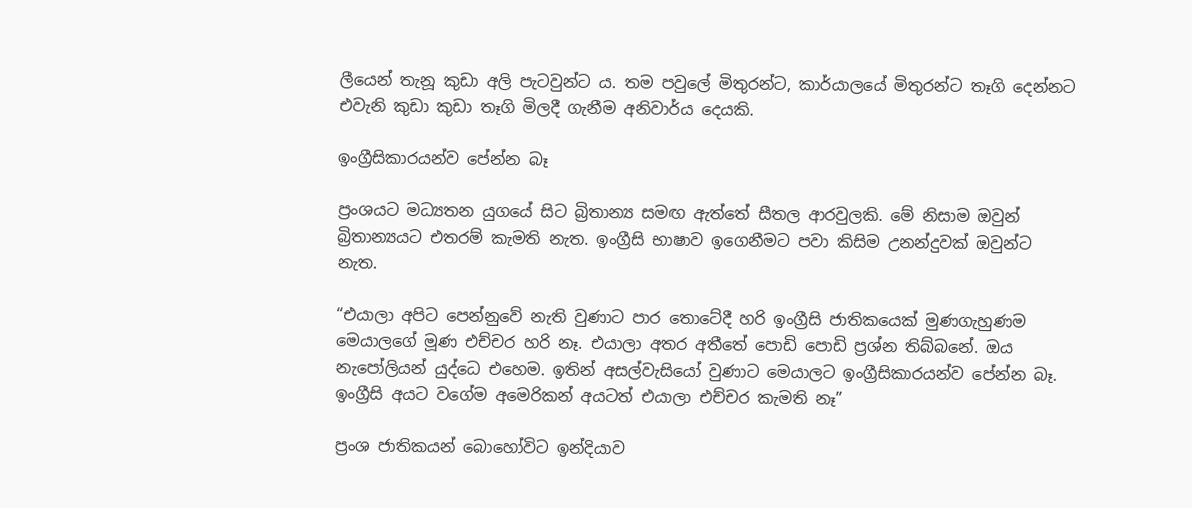ලීයෙන් තැනූ කුඩා අලි පැටවුන්ට ය. තම පවුලේ මිතුරන්ට, කාර්යාලයේ මිතුරන්ට තෑගි දෙන්නට එවැනි කුඩා කුඩා තෑගි මිලදී ගැනීම අනිවාර්ය දෙයකි.

ඉංග්‍රීසිකාරයන්ව පේන්න බෑ

ප්‍රංශයට මධ්‍යතන යුගයේ සිට බ්‍රිතාන්‍ය සමඟ ඇත්තේ සීතල ආරවුලකි. මේ නිසාම ඔවුන් බ්‍රිතාන්‍යයට එතරම් කැමති නැත. ඉංග්‍රීසි භාෂාව ඉගෙනීමට පවා කිසිම උනන්දුවක් ඔවුන්ට නැත.

“එයාලා අපිට පෙන්නුවේ නැති වුණාට පාර තොටේදී හරි ඉංග්‍රීසි ජාතිකයෙක් මුණගැහුණම මෙයාලගේ මූණ එච්චර හරි නෑ. එයාලා අතර අතීතේ පොඩි පොඩි ප්‍රශ්න තිබ්බනේ. ඔය නැපෝලියන් යුද්ධෙ එහෙම. ඉතින් අසල්වැසියෝ වුණාට මෙයාලට ඉංග්‍රීසිකාරයන්ව පේන්න බෑ. ඉංග්‍රීසි අයට වගේම අමෙරිකන් අයටත් එයාලා එච්චර කැමති නෑ”

ප්‍රංශ ජාතිකයන් බොහෝවිට ඉන්දියාව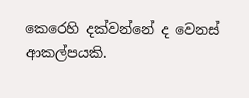කෙරෙහි දක්වන්නේ ද වෙනස් ආකල්පයකි.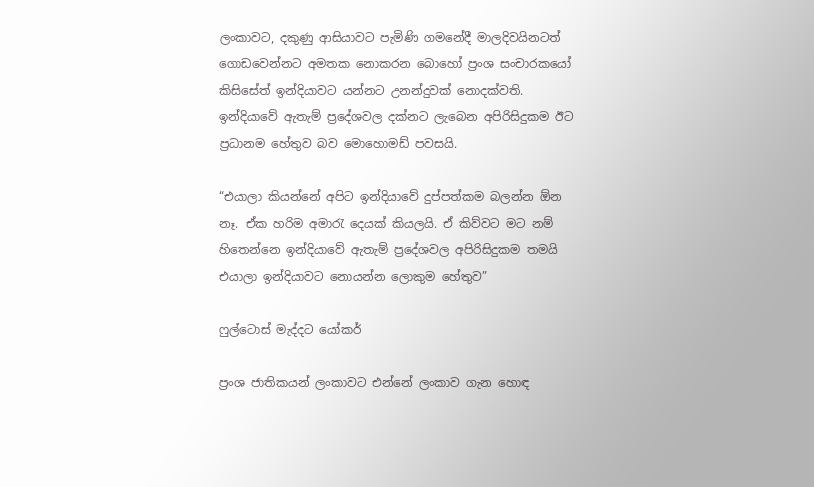ලංකාවට, දකුණු ආසියාවට පැමිණි ගමනේදී මාලදිවයිනටත් ගොඩවෙන්නට අමතක නොකරන බොහෝ ප්‍රංශ සංචාරකයෝ කිසිසේත් ඉන්දියාවට යන්නට උනන්දුවක් නොදක්වති. ඉන්දියාවේ ඇතැම් ප්‍රදේශවල දක්නට ලැබෙන අපිරිසිදුකම ඊට ප්‍රධානම හේතුව බව මොහොමඩ් පවසයි.

“එයාලා කියන්නේ අපිට ඉන්දියාවේ දුප්පත්කම බලන්න ඕන නෑ. ඒක හරිම අමාරැ දෙයක් කියලයි. ඒ කිව්වට මට නම් හිතෙන්නෙ ඉන්දියාවේ ඇතැම් ප්‍රදේශවල අපිරිසිදුකම තමයි එයාලා ඉන්දියාවට නොයන්න ලොකුම හේතුව”

ෆුල්ටොස් මැද්දට යෝකර්

ප්‍රංශ ජාතිකයන් ලංකාවට එන්නේ ලංකාව ගැන හොඳ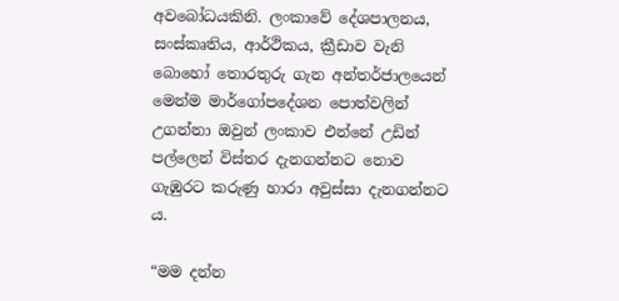අවබෝධයකිනි. ලංකාවේ දේශපාලනය, සංස්කෘතිය, ආර්ථිකය, ක්‍රීඩාව වැනි බොහෝ තොරතුරු ගැන අන්තර්ජාලයෙන් මෙන්ම මාර්ගෝපදේශන පොත්වලින් උගන්නා ඔවුන් ලංකාව එන්නේ උඩින් පල්ලෙන් විස්තර දැනගන්නට නොව ගැඹුරට කරුණු හාරා අවුස්සා දැනගන්නට ය.

“මම දන්න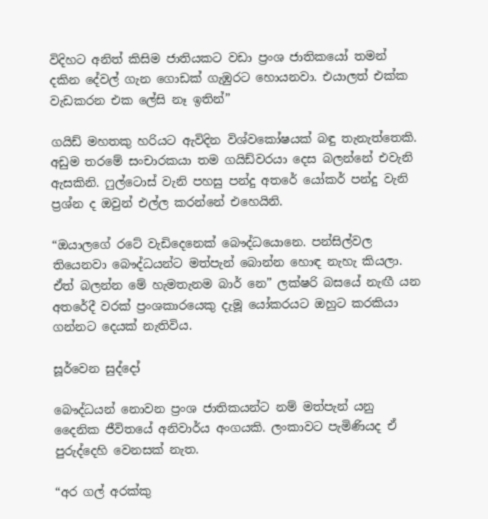විදිහට අනිත් කිසිම ජාතියකට වඩා ප්‍රංශ ජාතිකයෝ තමන් දකින දේවල් ගැන ගොඩක් ගැඹුරට හොයනවා. එයාලත් එක්ක වැඩකරන එක ලේසි නෑ ඉතින්”

ගයිඩ් මහතකු හරියට ඇවිදින විශ්වකෝෂයක් බඳු තැනැත්තෙකි. අඩුම තරමේ සංචාරකයා තම ගයිඩ්වරයා දෙස බලන්නේ එවැනි ඇසකිනි. ෆුල්ටොස් වැනි පහසු පන්දු අතරේ යෝකර් පන්දු වැනි ප්‍රශ්න ද ඔවුන් එල්ල කරන්නේ එහෙයිනි.

“ඔයාලගේ රටේ වැඩිදෙනෙක් බෞද්ධයොනෙ. පන්සිල්වල තියෙනවා බෞද්ධයන්ට මත්පැන් බොන්න හොඳ නැහැ කියලා. ඒත් බලන්න මේ හැමතැනම බාර් නෙ” ලක්ෂරි බසයේ නැඟී යන අතරේදී වරක් ප්‍රංශකාරයෙකු දැමූ යෝකරයට ඔහුට කරකියා ගන්නට දෙයක් නැතිවිය.

සූර්වෙන සුද්දෝ

බෞද්ධයන් නොවන ප්‍රංශ ජාතිකයන්ට නම් මත්පැන් යනු දෛනික ජීවිතයේ අනිවාර්ය අංගයකි. ලංකාවට පැමිණියද ඒ පුරුද්දෙහි වෙනසක් නැත.

“අර ගල් අරක්කු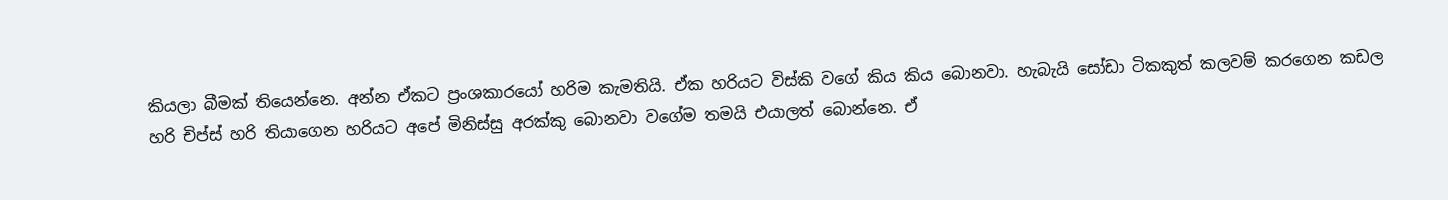කියලා බීමක් තියෙන්නෙ. අන්න ඒකට ප්‍රංශකාරයෝ හරිම කැමතියි. ඒක හරියට විස්කි වගේ කිය කිය බොනවා. හැබැයි සෝඩා ටිකකුත් කලවම් කරගෙන කඩල හරි චිප්ස් හරි තියාගෙන හරියට අපේ මිනිස්සු අරක්කු බොනවා වගේම තමයි එයාලත් බොන්නෙ. ඒ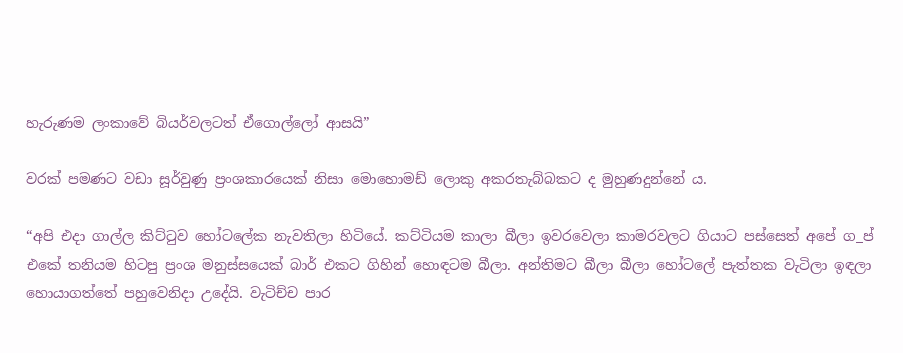හැරුණම ලංකාවේ බියර්වලටත් ඒගොල්ලෝ ආසයි”

වරක් පමණට වඩා සූර්වුණු ප්‍රංශකාරයෙක් නිසා මොහොමඩ් ලොකු අකරතැබ්බකට ද මුහුණදුන්නේ ය.

“අපි එදා ගාල්ල කිට්ටුව හෝටලේක නැවතිලා හිටියේ. කට්ටියම කාලා බීලා ඉවරවෙලා කාමරවලට ගියාට පස්සෙත් අපේ ග_ප් එකේ තනියම හිටපු ප්‍රංශ මනුස්සයෙක් බාර් එකට ගිහින් හොඳටම බීලා. අන්තිමට බීලා බීලා හෝටලේ පැත්තක වැටිලා ඉඳලා හොයාගත්තේ පහුවෙනිදා උදේයි. වැටිච්ච පාර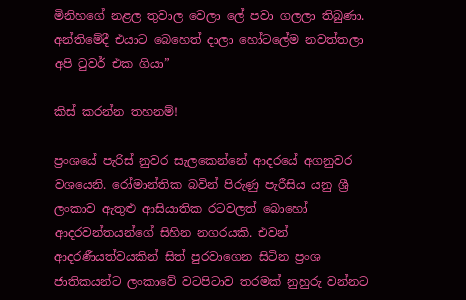මිනිහගේ නළල තුවාල වෙලා ලේ පවා ගලලා තිබුණා. අන්තිමේදී එයාට බෙහෙත් දාලා හෝටලේම නවත්තලා අපි ටුවර් එක ගියා”

කිස් කරන්න තහනම්!

ප්‍රංශයේ පැරිස් නුවර සැලකෙන්නේ ආදරයේ අගනුවර වශයෙනි. රෝමාන්තික බවින් පිරුණු පැරීසිය යනු ශ්‍රී ලංකාව ඇතුළු ආසියාතික රටවලත් බොහෝ ආදරවන්තයන්ගේ සිහින නගරයකි. එවන් ආදරණීයත්වයකින් සිත් පුරවාගෙන සිටින ප්‍රංශ ජාතිකයන්ට ලංකාවේ වටපිටාව තරමක් නුහුරු වන්නට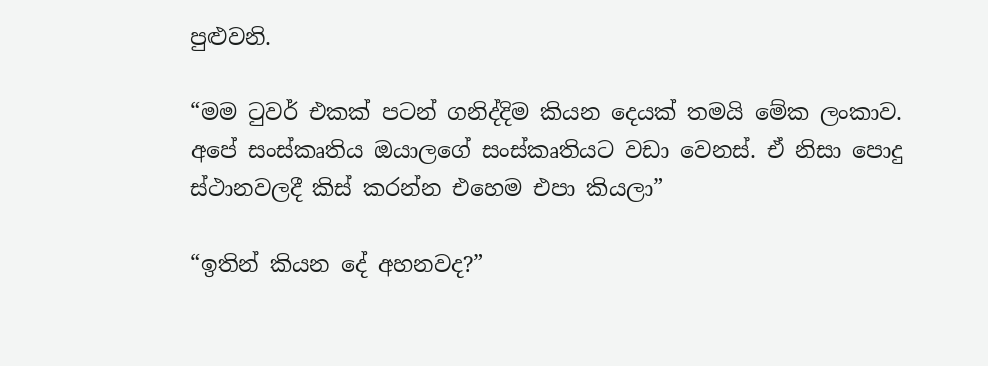පුළුවනි.

“මම ටුවර් එකක් පටන් ගනිද්දිම කියන දෙයක් තමයි මේක ලංකාව. අපේ සංස්කෘතිය ඔයාලගේ සංස්කෘතියට වඩා වෙනස්. ඒ නිසා පොදු ස්ථානවලදී කිස් කරන්න එහෙම එපා කියලා”

“ඉතින් කියන දේ අහනවද?”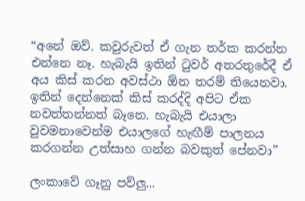“අනේ ඔව්. කවුරුවත් ඒ ගැන තර්ක කරන්න එන්නෙ නෑ. හැබැයි ඉතින් ටුවර් අතරතුරේදී ඒ අය කිස් කරන අවස්ථා ඕන තරම් තියෙනවා. ඉතින් දෙන්නෙක් කිස් කරද්දි අපිට ඒක නවත්තන්නත් බෑනෙ. හැබැයි එයාලා වුවමනාවෙන්ම එයාලගේ හැඟීම් පාලනය කරගන්න උත්සාහ ගන්න බවකුත් පේනවා”

ලංකාවේ ගෑනු පව්ලු...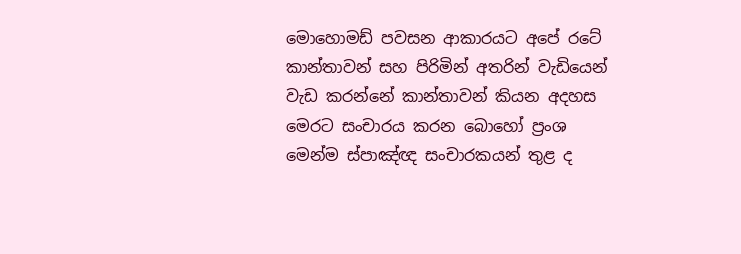මොහොමඩ් පවසන ආකාරයට අපේ රටේ කාන්තාවන් සහ පිරිමින් අතරින් වැඩියෙන් වැඩ කරන්නේ කාන්තාවන් කියන අදහස මෙරට සංචාරය කරන බොහෝ ප්‍රංශ මෙන්ම ස්පාඤ්ඥ සංචාරකයන් තුළ ද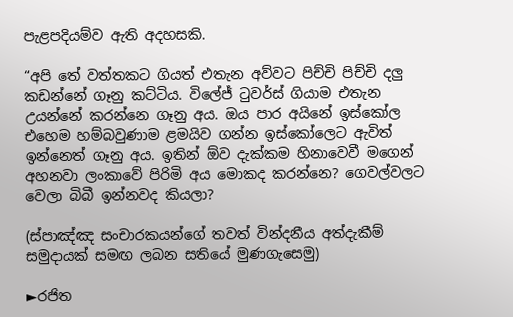පැළපදියම්ව ඇති අදහසකි.

“අපි තේ වත්තකට ගියත් එතැන අව්වට පිච්චි පිච්චි දලු කඩන්නේ ගෑනු කට්ටිය. විලේජ් ටුවර්ස් ගියාම එතැන උයන්නේ කරන්නෙ ගෑනු අය. ඔය පාර අයිනේ ඉස්කෝල එහෙම හම්බවුණාම ළමයිව ගන්න ඉස්කෝලෙට ඇවිත් ඉන්නෙත් ගෑනු අය. ඉතින් ඕව දැක්කම හිනාවෙවී මගෙන් අහනවා ලංකාවේ පිරිමි අය මොකද කරන්නෙ? ගෙවල්වලට වෙලා බිබී ඉන්නවද කියලා?

(ස්පාඤ්ඤ සංචාරකයන්ගේ තවත් වින්දනීය අත්දැකීම් සමුදායක් සමඟ ලබන සතියේ මුණගැසෙමු)

►රජිත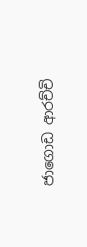ජාගොඩ ආරච්චි